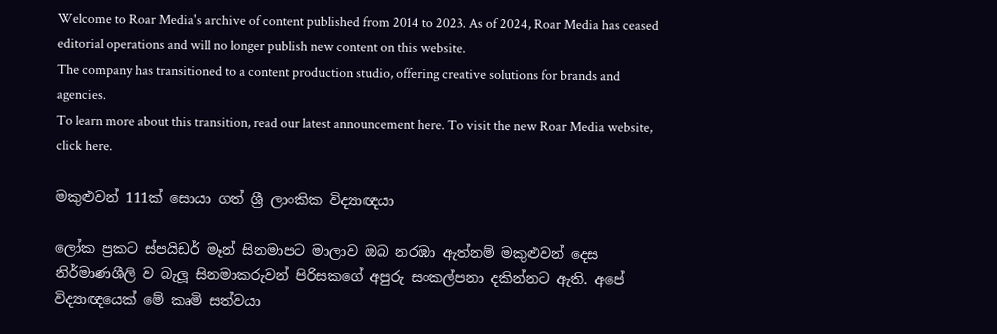Welcome to Roar Media's archive of content published from 2014 to 2023. As of 2024, Roar Media has ceased editorial operations and will no longer publish new content on this website.
The company has transitioned to a content production studio, offering creative solutions for brands and agencies.
To learn more about this transition, read our latest announcement here. To visit the new Roar Media website, click here.

මකුළුවන් 111ක් සොයා ගත් ශ්‍රී ලාංකික විද්‍යාඥයා

ලෝක ප්‍රකට ස්පයිඩර් මෑන් සිනමාපට මාලාව ඔබ නරඹා ඇත්නම් මකුළුවන් දෙස නිර්මාණශීලි ව බැලූ සිනමාකරුවන් පිරිසකගේ අපුරු සංකල්පනා දකින්නට ඇති. අපේ විද්‍යාඥයෙක් මේ කෘමි සත්වයා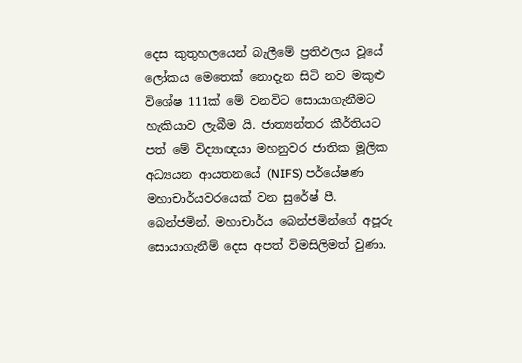දෙස කුතුහලයෙන් බැලීමේ ප්‍රතිඵලය වූයේ ලෝකය මෙතෙක් නොදැන සිටි නව මකුළු විශේෂ 111ක් මේ වනවිට සොයාගැනීමට හැකියාව ලැබීම යි. ජාත්‍යන්තර කීර්තියට පත් මේ විද්‍යාඥයා මහනුවර ජාතික මූලික අධ්‍යයන ආයතනයේ (NIFS) පර්යේෂණ මහාචාර්යවරයෙක් වන සුරේෂ් පී. බෙන්ජමින්. මහාචාර්ය බෙන්ජමින්ගේ අපූරු සොයාගැනීම් දෙස අපත් විමසිලිමත් වුණා.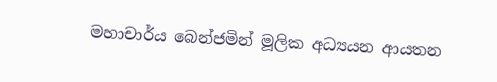මහාචාර්ය බෙන්ජමින් මූලික අධ්‍යයන ආයතන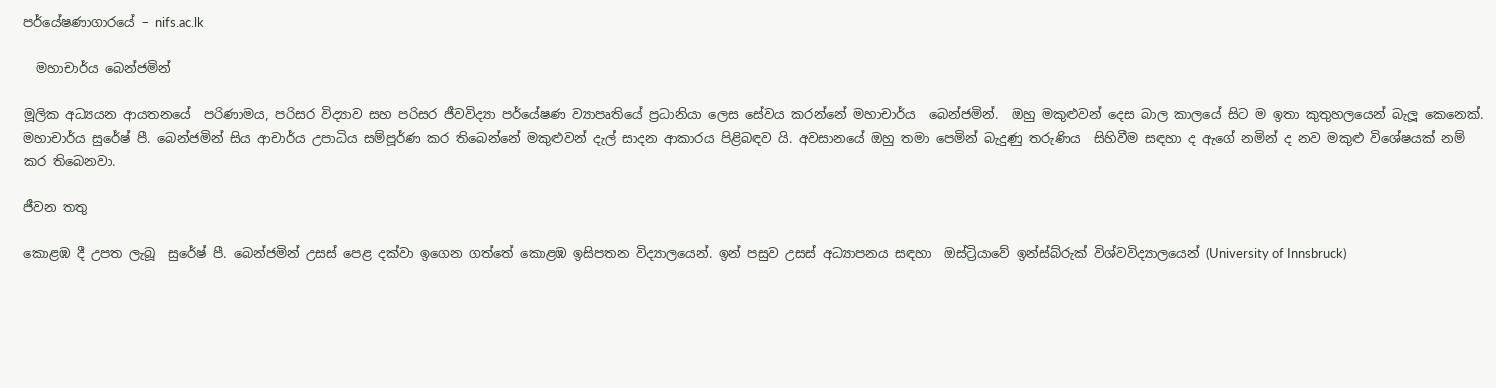පර්යේෂණාගාරයේ – nifs.ac.lk

  මහාචාර්ය බෙන්ජමින්

මූලික අධ්‍යයන ආයතනයේ  පරිණාමය, පරිසර විද්‍යාව සහ පරිසර ජීවවිද්‍යා පර්යේෂණ ව්‍යාපෘතියේ ප්‍රධානියා ලෙස සේවය කරන්නේ මහාචාර්ය  බෙන්ජමින්.  ඔහු මකුළුවන් දෙස බාල කාලයේ සිට ම ඉතා කුතුහලයෙන් බැලූ කෙනෙක්. මහාචාර්ය සුරේෂ් පී. බෙන්ජමින් සිය ආචාර්ය උපාධිය සම්පූර්ණ කර තිබෙන්නේ මකුළුවන් දැල් සාදන ආකාරය පිළිබඳව යි. අවසානයේ ඔහු තමා පෙමින් බැදුණු තරුණිය  සිහිවීම සඳහා ද ඇගේ නමින් ද නව මකුළු විශේෂයක් නම් කර තිබෙනවා.

ජීවන තතු

කොළඹ දී උපත ලැබූ  සුරේෂ් පී. බෙන්ජමින් උසස් පෙළ දක්වා ඉගෙන ගත්තේ කොළඹ ඉසිපතන විද්‍යාලයෙන්. ඉන් පසුව උසස් අධ්‍යාපනය සඳහා  ඔස්ට්‍රියාවේ ඉන්ස්බ්රුක් විශ්වවිද්‍යාලයෙන් (University of Innsbruck)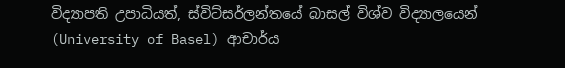විද්‍යාපති උපාධියත්, ස්විට්සර්ලන්තයේ බාසල් විශ්ව විද්‍යාලයෙන් (University of Basel) ආචාර්ය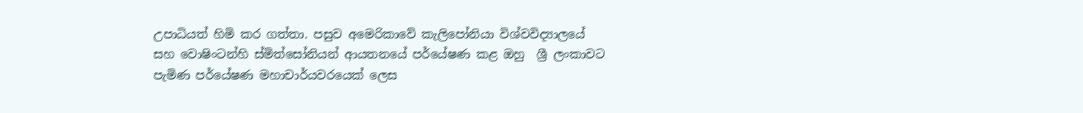උපාධියත් හිමි කර ගත්තා. පසුව අමෙරිකාවේ කැලිපෝනියා විශ්වවිද්‍යාලයේ සහ වොෂිංටන්හි ස්මිත්සෝනියන් ආයතනයේ පර්යේෂණ කළ ඔහු  ශ්‍රී ලංකාවට පැමිණ පර්යේෂණ මහාචාර්යවරයෙක් ලෙස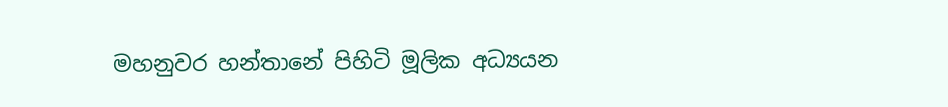මහනුවර හන්තානේ පිහිටි මූලික අධ්‍යයන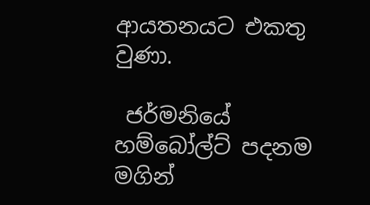ආයතනයට එකතු වුණා.

 ජර්මනියේ හම්බෝල්ට් පදනම මගින්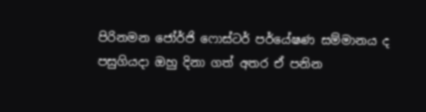පිරිනමන ජෝර්ජි ෆොස්ටර් පර්යේෂණ සම්මානය ද පසුගියදා ඔහු දිනා ගත් අතර ඒ පනින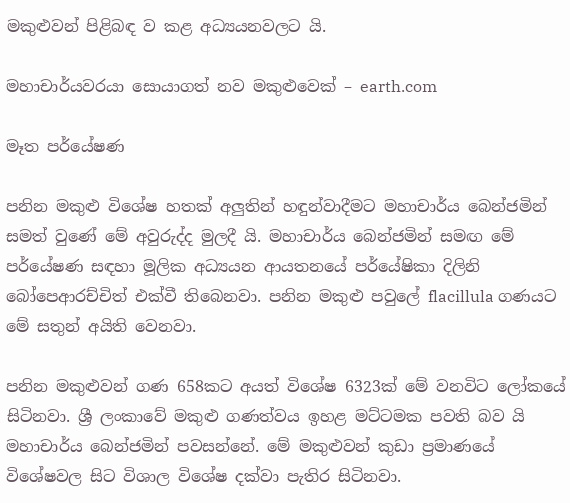මකුළුවන් පිළිබඳ ව කළ අධ්‍යයනවලට යි.

මහාචාර්යවරයා සොයාගත් නව මකුළුවෙක් – earth.com

මෑත පර්යේෂණ

පනින මකුළු විශේෂ හතක් අලුතින් හඳුන්වාදීමට මහාචාර්ය බෙන්ජමින් සමත් වුණේ මේ අවුරුද්ද මුලදී යි. මහාචාර්ය බෙන්ජමින් සමඟ මේ පර්යේෂණ සඳහා මූලික අධ්‍යයන ආයතනයේ පර්යේෂිකා දිලිනි බෝපෙආරච්චිත් එක්වී තිබෙනවා. පනින මකුළු පවුලේ flacillula ගණයට මේ සතුන් අයිති වෙනවා.

පනින මකුළුවන් ගණ 658කට අයත් විශේෂ 6323ක් මේ වනවිට ලෝකයේ සිටිනවා. ශ්‍රී ලංකාවේ මකුළු ගණත්වය ඉහළ මට්ටමක පවති බව යි මහාචාර්ය බෙන්ජමින් පවසන්නේ. මේ මකුළුවන් කුඩා ප්‍රමාණයේ විශේෂවල සිට විශාල විශේෂ දක්වා පැතිර සිටිනවා.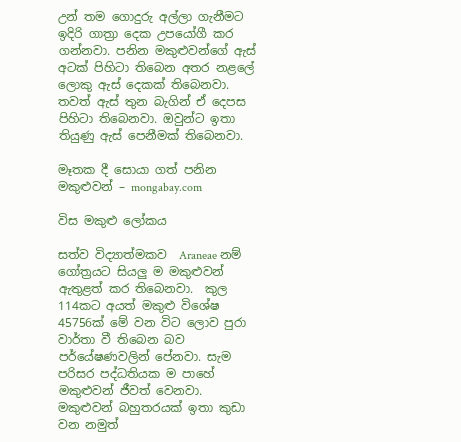උන් තම ගොදුරු අල්ලා ගැනීමට ඉදිරි ගාත්‍රා දෙක උපයෝගී කර ගන්නවා. පනින මකුළුවන්ගේ ඇස් අටක් පිහිටා තිබෙන අතර නළලේ ලොකු ඇස් දෙකක් තිබෙනවා. තවත් ඇස් තුන බැගින් ඒ දෙපස පිහිටා තිබෙනවා. ඔවුන්ට ඉතා තියුණු ඇස් පෙනීමක් තිබෙනවා.

මෑතක දී සොයා ගත් පනින මකුළුවන් – mongabay.com

විස මකුළු ලෝකය

සත්ව විද්‍යාත්මකව  Araneae නම් ගෝත්‍රයට සියලු ම මකුළුවන් ඇතුළත් කර තිබෙනවා.  කුල 114කට අයත් මකුළු විශේෂ 45756ක්‌ මේ වන විට ලොව පුරා වාර්තා වී තිබෙන බව පර්යේෂණවලින් පේනවා. සැම පරිසර පද්ධතියක ම පාහේ මකුළුවන් ජීවත් වෙනවා. මකුළුවන් බහුතරයක්‌ ඉතා කුඩා වන නමුත්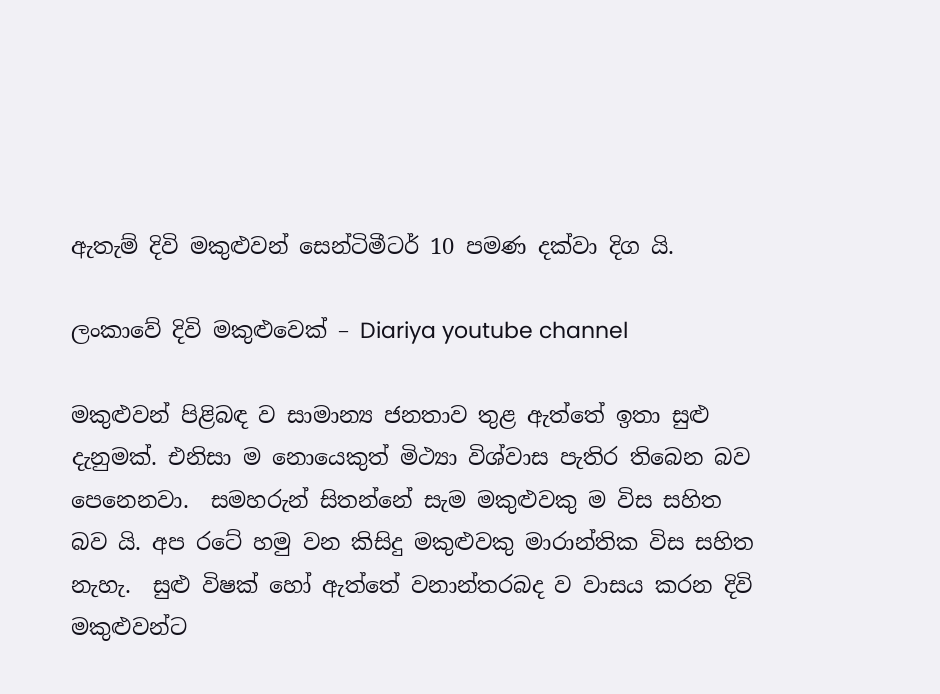ඇතැම් දිවි මකුළුවන් සෙන්ටිමීටර් 10 පමණ දක්‌වා දිග යි.

ලංකාවේ දිවි මකුළුවෙක් – Diariya youtube channel

මකුළුවන් පිළිබඳ ව සාමාන්‍ය ජනතාව තුළ ඇත්තේ ඉතා සුළු දැනුමක්. එනිසා ම නොයෙකුත් මිථ්‍යා විශ්වාස පැතිර තිබෙන බව පෙනෙනවා.  සමහරුන් සිතන්නේ සැම මකුළුවකු ම විස සහිත බව යි. අප රටේ හමු වන කිසිදු මකුළුවකු මාරාන්තික විස සහිත නැහැ.  සුළු විෂක් හෝ ඇත්තේ වනාන්තරබද ව වාසය කරන දිවි මකුළුවන්ට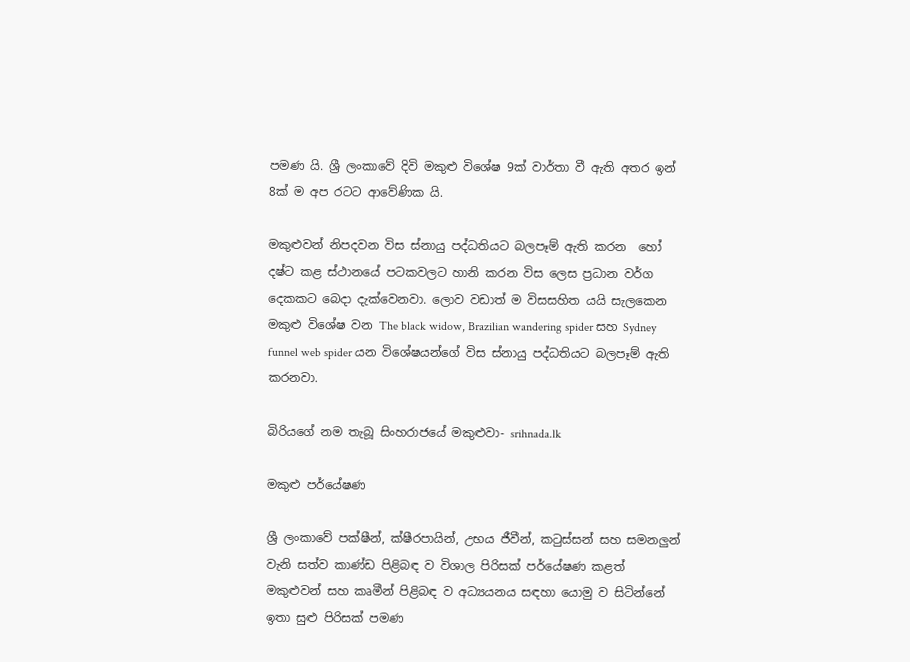පමණ යි. ශ්‍රී ලංකාවේ දිවි මකුළු විශේෂ 9ක්‌ වාර්තා වී ඇති අතර ඉන් 8ක්‌ ම අප රටට ආවේණික යි.

මකුළුවන් නිපදවන විස ස්‌නායු පද්ධතියට බලපෑම් ඇති කරන  හෝ දෂ්ට කළ ස්‌ථානයේ පටකවලට හානි කරන විස ලෙස ප්‍රධාන වර්ග දෙකකට බෙදා දැක්වෙනවා. ලොව වඩාත් ම විසසහිත යයි සැලකෙන මකුළු විශේෂ වන The black widow, Brazilian wandering spider සහ Sydney funnel web spider යන විශේෂයන්ගේ විස ස්‌නායු පද්ධතියට බලපෑම් ඇති කරනවා.

බිරියගේ නම තැබූ සිංහරාජයේ මකුළුවා- srihnada.lk

මකුළු පර්යේෂණ

ශ්‍රී ලංකාවේ පක්ෂීන්, ක්ෂීරපායින්, උභය ජීවීන්, කටුස්සන් සහ සමනලුන් වැනි සත්ව කාණ්ඩ පිළිබඳ ව විශාල පිරිසක් පර්යේෂණ කළත් මකුළුවන් සහ කෘමීන් පිළිබඳ ව අධ්‍යයනය සඳහා යොමු ව සිටින්නේ ඉතා සුළු පිරිසක් පමණ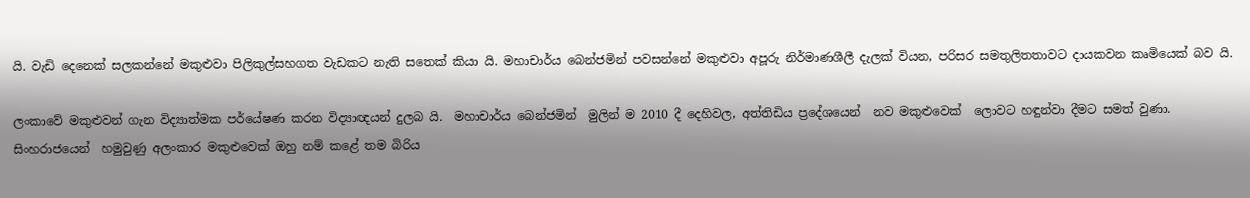යි. වැඩි දෙනෙක් සලකන්නේ මකුළුවා පිලිකුල්සහගත වැඩකට නැති සතෙක් කියා යි. මහාචාර්ය බෙන්ජමින් පවසන්නේ මකුළුවා අපූරු නිර්මාණශීලී දැලක් වියන, පරිසර සමතුලිතතාවට දායකවන කෘමියෙක් බව යි.

ලංකාවේ මකුළුවන් ගැන විද්‍යාත්මක පර්යේෂණ කරන විද්‍යාඥයන් දුලබ යි.  මහාචාර්ය බෙන්ජමින්  මුලින් ම 2010 දී දෙහිවල, අත්තිඩිය ප්‍රදේශයෙන්  නව මකුළුවෙක්  ලොවට හඳුන්වා දීමට සමත් වුණා. සිංහරාජයෙන්  හමුවුණු අලංකාර මකුළුවෙක් ඔහු නම් කළේ තම බිරිය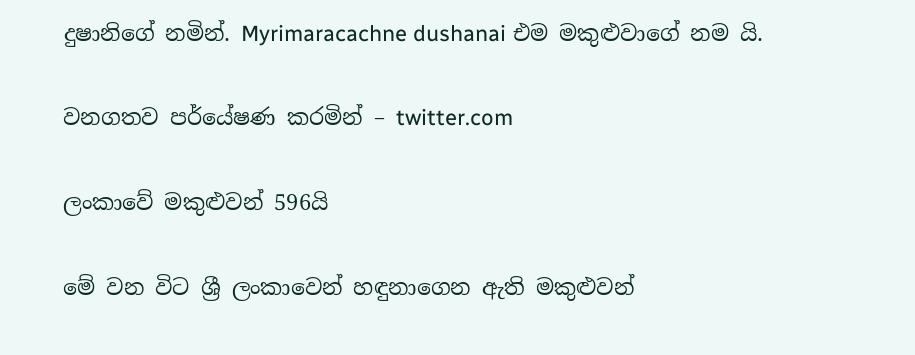දුෂානිගේ නමින්. Myrimaracachne dushanai එම මකුළුවාගේ නම යි.

වනගතව පර්යේෂණ කරමින් – twitter.com

ලංකාවේ මකුළුවන් 596යි

මේ වන විට ශ්‍රී ලංකාවෙන් හඳුනාගෙන ඇති මකුළුවන්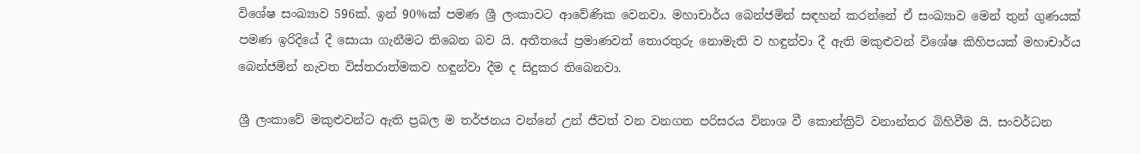විශේෂ සංඛ්‍යාව 596ක්. ඉන් 90%ක් පමණ ශ්‍රී ලංකාවට ආවේණික වෙනවා. මහාචාර්ය බෙන්ජමින් සඳහන් කරන්නේ ඒ සංඛ්‍යාව මෙන් තුන් ගුණයක් පමණ ඉරිදියේ දී සොයා ගැනීමට තිබෙන බව යි. අතීතයේ ප්‍රමාණවත් තොරතුරු නොමැති ව හඳුන්වා දී ඇති මකුළුවන් විශේෂ කිහිපයක් මහාචාර්ය බෙන්ජමින් නැවත විස්තරාත්මකව හඳුන්වා දීම ද සිදුකර තිබෙනවා.

ශ්‍රී ලංකාවේ මකුළුවන්ට ඇති ප්‍රබල ම තර්ජනය වන්නේ උන් ජීවත් වන වනගත පරිසරය විනාශ වී කොන්ක්‍රිට් වනාන්තර බිහිවීම යි. සංවර්ධන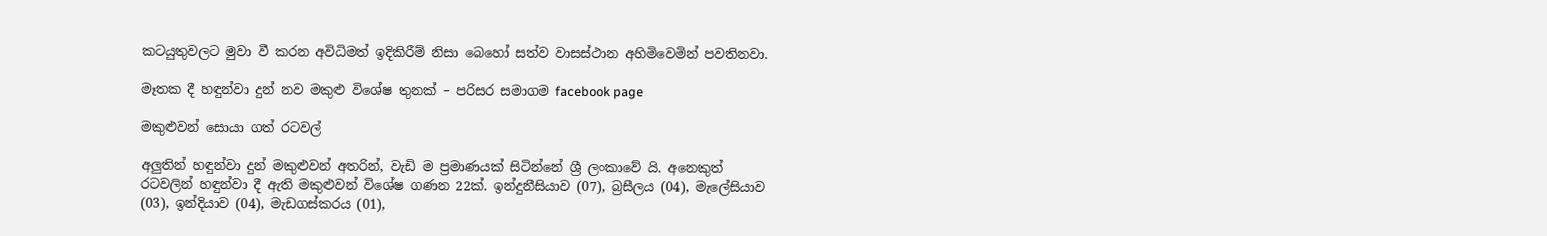කටයුතුවලට මුවා වී කරන අවිධිමත් ඉදිකිරීම් නිසා බෙහෝ සත්ව වාසස්ථාන අහිමිවෙමින් පවතිනවා.

මෑතක දී හඳුන්වා දුන් නව මකුළු විශේෂ තුනක් – පරිසර සමාගම facebook page

මකුළුවන් සොයා ගත් රටවල්

අලුතින් හඳුන්වා දුන් මකුළුවන් අතරින්, වැඩි ම ප්‍රමාණයක් සිටින්නේ ශ්‍රී ලංකාවේ යි. අනෙකුත්  රටවලින් හඳුන්වා දී ඇති මකුළුවන් විශේෂ ගණන 22ක්. ඉන්දුනීසියාව (07), බ්‍රසීලය (04), මැලේසියාව (03), ඉන්දියාව (04), මැඩගස්කරය (01),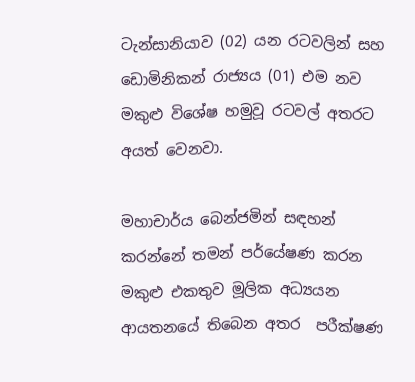ටැන්සානියාව (02) යන රටවලින් සහ ඩොමිනිකන් රාජ්‍යය (01) එම නව මකුළු විශේෂ හමුවූ රටවල් අතරට අයත් වෙනවා.

මහාචාර්ය බෙන්ජමින් සඳහන් කරන්නේ තමන් පර්යේෂණ කරන මකුළු එකතුව මූලික අධ්‍යයන ආයතනයේ තිබෙන අතර  පරීක්ෂණ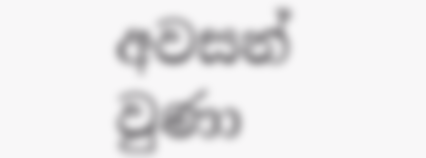අවසන් වුණා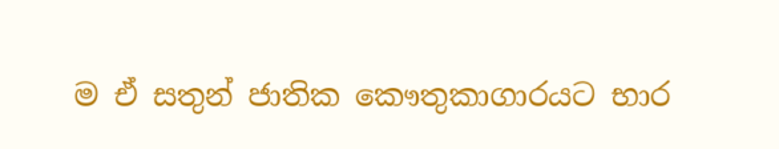ම ඒ සතුන් ජාතික කෞතුකාගාරයට භාර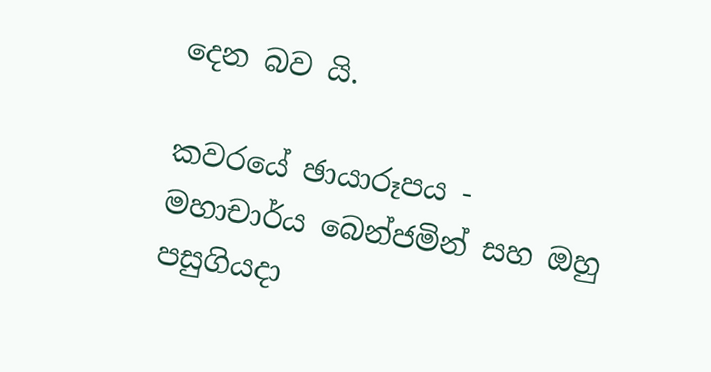දෙන බව යි.

කවරයේ ඡායාරූපය - මහාචාර්ය බෙන්ජමින් සහ ඔහු පසුගියදා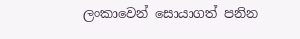ලංකාවෙන් සොයාගත් පනින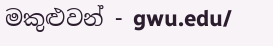මකුළුවන් - gwu.edu/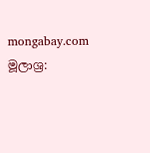mongabay.com
මූලාශ්‍ර: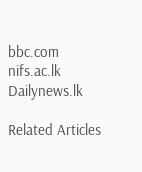bbc.com
nifs.ac.lk
Dailynews.lk

Related Articles